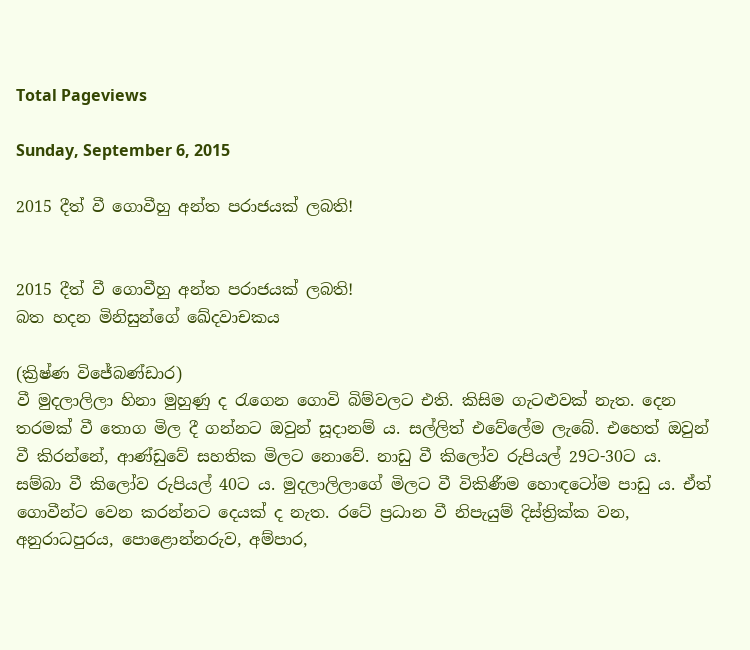Total Pageviews

Sunday, September 6, 2015

2015 දීත් වී ගොවීහු අන්ත පරාජයක් ලබති!


2015 දීත් වී ගොවීහු අන්ත පරාජයක් ලබති!
බත හදන මිනිසුන්ගේ ඛේදවාචකය

(ක්‍රිෂ්ණ විජේබණ්ඩාර)
වී මුදලාලිලා හිනා මුහුණු ද රැගෙන ගොවි බිම්වලට එති. කිසිම ගැටළුවක් නැත. දෙන තරමක් වී තොග මිල දී ගන්නට ඔවුන් සූදානම් ය. සල්ලිත් එවේලේම ලැබේ. එහෙත් ඔවුන් වී කිරන්නේ, ආණ්ඩුවේ සහතික මිලට නොවේ. නාඩු වී කිලෝව රුපියල් 29ට-30ට ය. සම්බා වී කිලෝව රුපියල් 40ට ය. මුදලාලිලාගේ මිලට වී විකිණීම හොඳටෝම පාඩු ය. ඒත් ගොවීන්ට වෙන කරන්නට දෙයක් ද නැත. රටේ ප්‍රධාන වී නිපැයුම් දිස්ත්‍රික්ක වන, අනුරාධපුරය, පොළොන්නරුව, අම්පාර,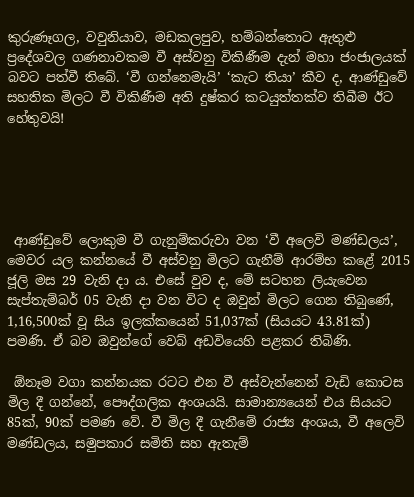කුරුණෑගල, වවුනියාව, මඩකලපුව, හම්බන්තොට ඇතුළු ප්‍රදේශවල ගණනාවකම වී අස්වනු විකිණීම දැන් මහා ජංජාලයක් බවට පත්වී තිබේ. ‘වී ගන්නෙමැයි’ ‘කැට තියා’ කීව ද, ආණ්ඩුවේ සහතික මිලට වී විකිණීම අති දුෂ්කර කටයුත්තක්ව තිබීම ඊට හේතුවයි!





 ආණ්ඩුවේ ලොකුම වී ගැනුම්කරුවා වන ‘වී අලෙවි මණ්ඩලය’, මෙවර යල කන්නයේ වී අස්වනු මිලට ගැනීම් ආරම්භ කළේ 2015 ජූලි මස 29 වැනි දා ය. එසේ වුව ද, මේ සටහන ලියැවෙන සැප්තැම්බර් 05 වැනි දා වන විට ද ඔවුන් මිලට ගෙන තිබුණේ, 1,16,500ක් වූ සිය ඉලක්කයෙන් 51,037ක් (සියයට 43.81ක්) පමණි. ඒ බව ඔවුන්ගේ වෙබ් අඩවියෙහි පළකර තිබිණි.

 ඕනෑම වගා කන්නයක රටට එන වී අස්වැන්නෙන් වැඩි කොටස මිල දී ගන්නේ, පෞද්ගලික අංශයයි. සාමාන්‍යයෙන් එය සියයට 85ක්, 90ක් පමණ වේ. වී මිල දී ගැනීමේ රාජ්‍ය අංශය, වී අලෙවි මණ්ඩලය, සමුපකාර සමිති සහ ඇතැම්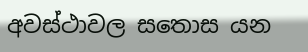අවස්ථාවල සතොස යන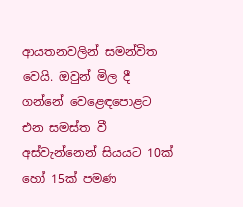ආයතනවලින් සමන්විත වෙයි. ඔවුන් මිල දී ගන්නේ වෙළෙඳපොළට එන සමස්ත වී අස්වැන්නෙන් සියයට 10ක් හෝ 15ක් පමණ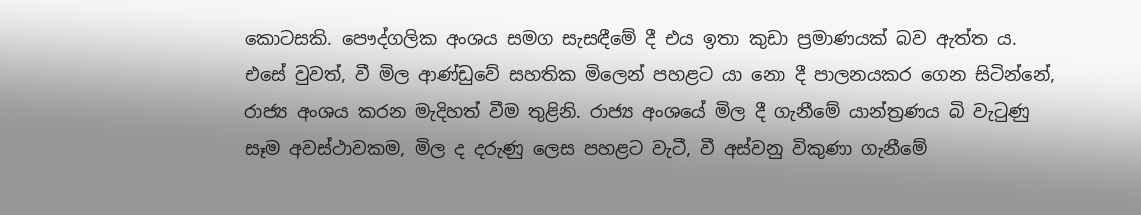කොටසකි. පෞද්ගලික අංශය සමග සැසඳීමේ දී එය ඉතා කුඩා ප්‍රමාණයක් බව ඇත්ත ය. එසේ වුවත්, වී මිල ආණ්ඩුවේ සහතික මිලෙන් පහළට යා නො දී පාලනයකර ගෙන සිටින්නේ, රාජ්‍ය අංශය කරන මැදිහත් වීම තුළිනි. රාජ්‍ය අංශයේ මිල දී ගැනීමේ යාන්ත්‍රණය බි වැටුණු සෑම අවස්ථාවකම, මිල ද දරුණු ලෙස පහළට වැටී, වී අස්වනු විකුණා ගැනීමේ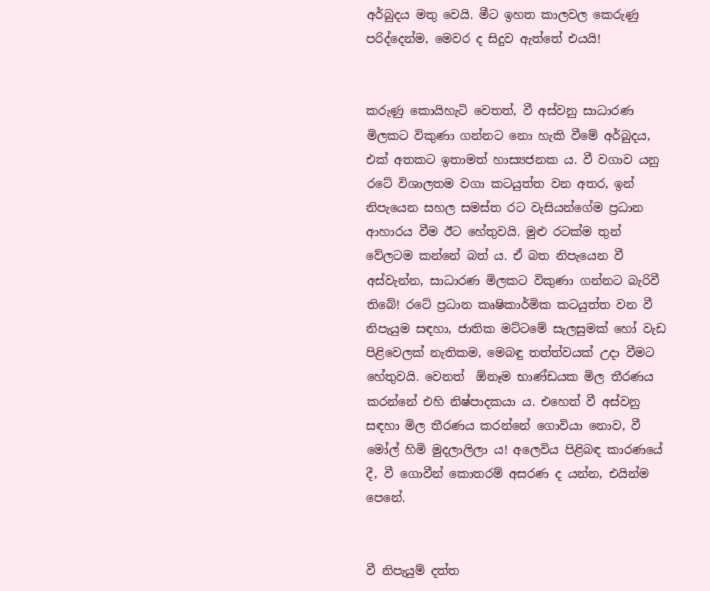අර්බුදය මතු වෙයි. මීට ඉහත කාලවල කෙරුණු පරිද්දෙන්ම, මෙවර ද සිදුව ඇත්තේ එයයි!


කරුණු කොයිහැටි වෙතත්, වී අස්වනු සාධාරණ මිලකට විකුණා ගන්නට නො හැකි වීමේ අර්බුදය, එක් අතකට ඉතාමත් හාස්‍යජනක ය. වී වගාව යනු රටේ විශාලතම වගා කටයුත්ත වන අතර, ඉන් නිපැයෙන සහල සමස්ත රට වැසියන්ගේම ප්‍රධාන ආහාරය වීම ඊට හේතුවයි. මුළු රටක්ම තුන් වේලටම කන්නේ බත් ය. ඒ බත නිපැයෙන වී අස්වැන්න, සාධාරණ මිලකට විකුණා ගන්නට බැරිවී තිබේ! රටේ ප්‍රධාන කෘෂිකාර්මික කටයුත්ත වන වී නිපැයුම සඳහා, ජාතික මට්ටමේ සැලසුමක් හෝ වැඩ පිළිවෙලක් නැතිකම, මෙබඳු තත්ත්වයක් උදා වීමට හේතුවයි. වෙනත්  ඕනෑම භාණ්ඩයක මිල තීරණය කරන්නේ එහි නිෂ්පාදකයා ය. එහෙත් වී අස්වනු සඳහා මිල තීරණය කරන්නේ ගොවියා නොව, වී මෝල් හිමි මුදලාලිලා ය! අලෙවිය පිළිබඳ කාරණයේ දී, වී ගොවීන් කොතරම් අසරණ ද යන්න, එයින්ම පෙනේ.


වී නිපැයුම් දත්ත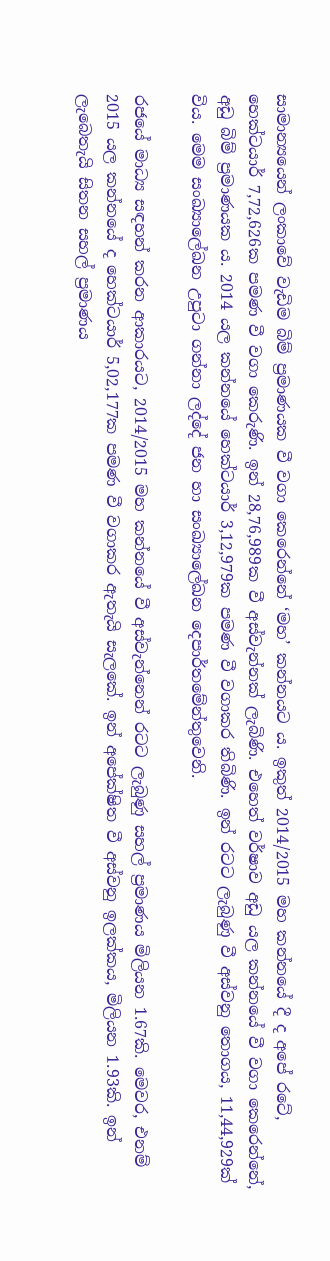සාමාන්‍යයෙන් ලංකාවේ වැඩිම බිම් ප්‍රමාණයක වී වගා කෙරෙන්නේ ‘මහ’ කන්නයට ය. ඉකුත් 2014/2015 මහ කන්නයේ දී ද අපේ රටේ,  හෙක්ටයාර් 7,72,626ක පමණ වී වගා කෙරුණි. ඉන් 28,76,989ක වී අස්වැන්නක් ලැබිණි. එහෙත් වර්ෂාව අඩු යල කන්නයේ වී වගා කෙරෙන්නේ, අඩු බිම් ප්‍රමාණයක ය. 2014 යල කන්නයේ හෙක්ටයාර් 3,12,979ක පමණ වී වගාකර තිබිණි. ඉන් රටට ලැබුණු වී අස්වනු තොගය, 11,44,929ක් විය. මෙම සංඛ්‍යාලේඛන උපුටා ගන්නා ලද්දේ ජන හා සංඛ්‍යාලේඛන දෙපාර්තමේන්තුවෙනි.

රජයේ මාධ්‍ය සඳහන් කරන ආකාරයට, 2014/2015 මහ කන්නයේ වී අස්වැන්නෙන් රටට ලැබුණු සහල් ප්‍රමාණය මිලියන 1.67කි. මෙවර, එනම් 2015 යල කන්නයේ ද හෙක්ටයාර් 5,02,177ක පමණ වී වගාකර ඇතැයි සැලකේ. ඉන් අපේක්ෂිත වී අස්වනු ඉලක්කය, මිලියන 1.93කි. ඉන් ලැබෙතැයි සිතන සහල් ප්‍රමාණය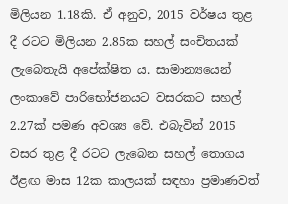මිලියන 1.18කි. ඒ අනුව, 2015 වර්ෂය තුළ දී රටට මිලියන 2.85ක සහල් සංචිතයක් ලැබෙතැයි අපේක්ෂිත ය. සාමාන්‍යයෙන් ලංකාවේ පාරිභෝජනයට වසරකට සහල් 2.27ක් පමණ අවශ්‍ය වේ. එබැවින් 2015 වසර තුළ දී රටට ලැබෙන සහල් තොගය ඊළඟ මාස 12ක කාලයක් සඳහා ප්‍රමාණවත්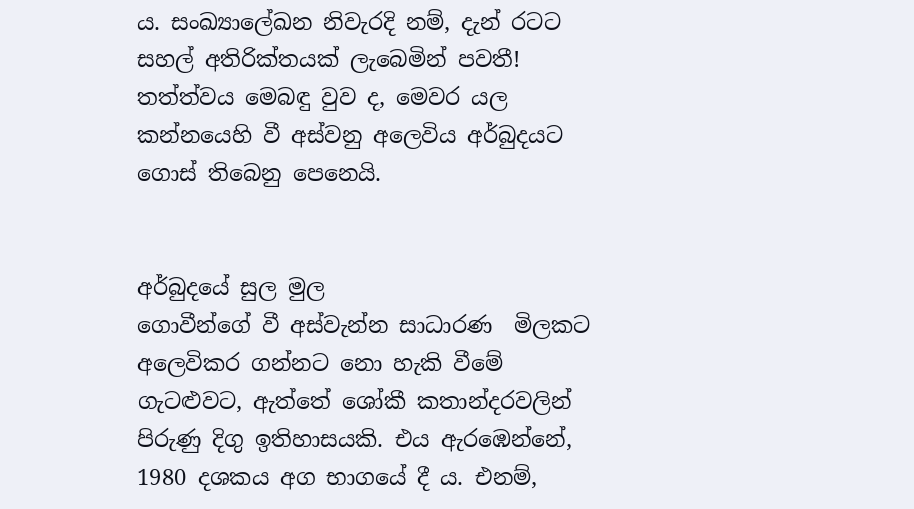ය. සංඛ්‍යාලේඛන නිවැරදි නම්, දැන් රටට සහල් අතිරික්තයක් ලැබෙමින් පවතී! තත්ත්වය මෙබඳු වුව ද, මෙවර යල කන්නයෙහි වී අස්වනු අලෙවිය අර්බුදයට ගොස් තිබෙනු පෙනෙයි.


අර්බුදයේ සුල මුල
ගොවීන්ගේ වී අස්වැන්න සාධාරණ  මිලකට අලෙවිකර ගන්නට නො හැකි වීමේ ගැටළුවට, ඇත්තේ ශෝකී කතාන්දරවලින් පිරුණු දිගු ඉතිහාසයකි. එය ඇරඹෙන්නේ, 1980 දශකය අග භාගයේ දී ය. එනම්,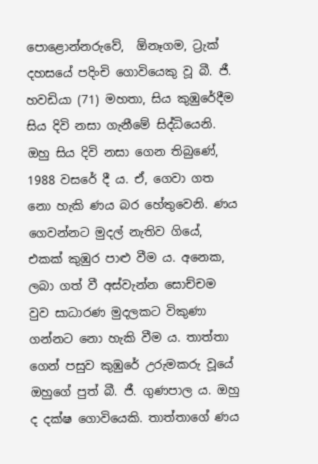පොළොන්නරුවේ,  ඕනෑගම, ට්‍රැක් දහසයේ පදිංචි ගොවියෙකු වූ බී. ජී. හවඩියා (71) මහතා, සිය කුඹුරේදීම සිය දිවි නසා ගැනීමේ සිද්ධියෙනි. ඔහු සිය දිවි නසා ගෙන තිබුණේ, 1988 වසරේ දී ය. ඒ, ගෙවා ගත නො හැකි ණය බර හේතුවෙනි. ණය ගෙවන්නට මුදල් නැතිව ගියේ, එකක් කුඹුර පාළු වීම ය. අනෙක, ලබා ගත් වී අස්වැන්න සොච්චම වුව සාධාරණ මුදලකට විකුණා ගන්නට නො හැකි වීම ය. තාත්තා ගෙන් පසුව කුඹුරේ උරුමකරු වූයේ ඔහුගේ පුත් බී. ජී. ගුණපාල ය. ඔහු ද දක්ෂ ගොවියෙකි. තාත්තාගේ ණය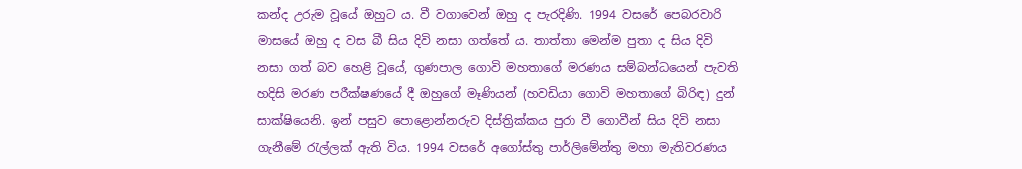කන්ද උරුම වූයේ ඔහුට ය. වී වගාවෙන් ඔහු ද පැරදිණි. 1994 වසරේ පෙබරවාරි මාසයේ ඔහු ද වස බී සිය දිවි නසා ගත්තේ ය. තාත්තා මෙන්ම පුතා ද සිය දිවි නසා ගත් බව හෙළි වූයේ, ගුණපාල ගොවි මහතාගේ මරණය සම්බන්ධයෙන් පැවති හදිසි මරණ පරීක්ෂණයේ දී ඔහුගේ මෑණියන් (හවඩියා ගොවි මහතාගේ බිරිඳ) දුන් සාක්ෂියෙනි. ඉන් පසුව පොළොන්නරුව දිස්ත්‍රික්කය පුරා වී ගොවීන් සිය දිවි නසා ගැනීමේ රැල්ලක් ඇති විය. 1994 වසරේ අගෝස්තු පාර්ලිමේන්තු මහා මැතිවරණය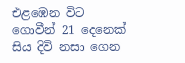එළඹෙන විට ගොවීන් 21 දෙනෙක් සිය දිවි නසා ගෙන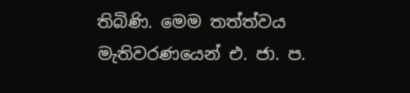තිබිණි. මෙම තත්ත්වය මැතිවරණයෙන් එ. ජා. ප.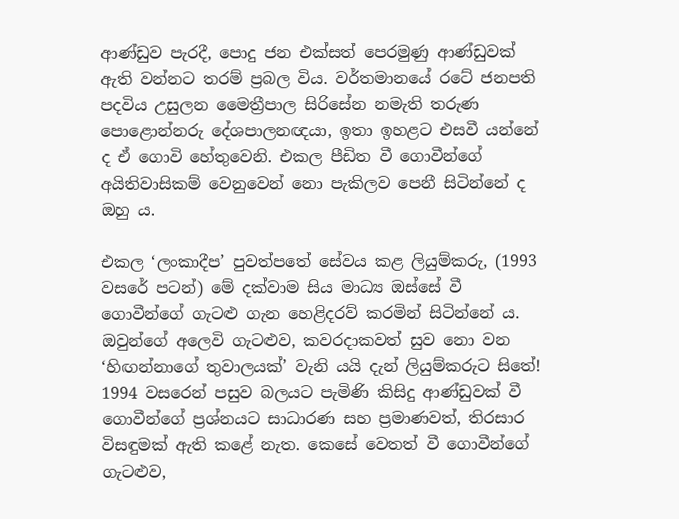ආණ්ඩුව පැරදී, පොදු ජන එක්සත් පෙරමුණු ආණ්ඩුවක් ඇති වන්නට තරම් ප්‍රබල විය. වර්තමානයේ රටේ ජනපති පදවිය උසුලන මෛත්‍රීපාල සිරිසේන නමැති තරුණ පොළොන්නරු දේශපාලනඥයා, ඉතා ඉහළට එසවී යන්නේ ද ඒ ගොවි හේතුවෙනි. එකල පීඩිත වී ගොවීන්ගේ අයිතිවාසිකම් වෙනුවෙන් නො පැකිලව පෙනී සිටින්නේ ද ඔහු ය.

එකල ‘ලංකාදීප’ පුවත්පතේ සේවය කළ ලියුම්කරු, (1993 වසරේ පටන්) මේ දක්වාම සිය මාධ්‍ය ඔස්සේ වී ගොවීන්ගේ ගැටළු ගැන හෙළිදරව් කරමින් සිටින්නේ ය. ඔවුන්ගේ අලෙවි ගැටළුව, කවරදාකවත් සුව නො වන ‘හිඟන්නාගේ තුවාලයක්’ වැනි යයි දැන් ලියුම්කරුට සිතේ! 1994 වසරෙන් පසුව බලයට පැමිණි කිසිදු ආණ්ඩුවක් වී ගොවීන්ගේ ප්‍රශ්නයට සාධාරණ සහ ප්‍රමාණවත්, තිරසාර විසඳුමක් ඇති කළේ නැත. කෙසේ වෙතත් වී ගොවීන්ගේ ගැටළුව,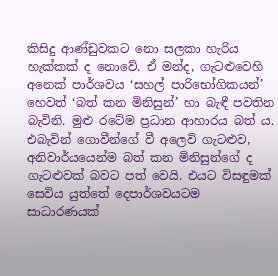කිසිදු ආණ්ඩුවකට නො සලකා හැරිය හැක්කක් ද නොවේ. ඒ මන්ද, ගැටළුවෙහි අනෙක් පාර්ශවය ‘සහල් පාරිභෝගිකයන්’ හෙවත් ‘බත් කන මිනිසුන්’ හා බැඳී පවතින බැවිනි. මුළු රටේම ප්‍රධාන ආහාරය බත් ය. එබැවින් ගොවීන්ගේ වී අලෙවි ගැටළුව, අනිවාර්යයෙන්ම බත් කන මිනිසුන්ගේ ද ගැටළුවක් බවට පත් වෙයි. එයට විසඳුමක් සෙවිය යුත්තේ දෙපාර්ශවයටම සාධාරණයක්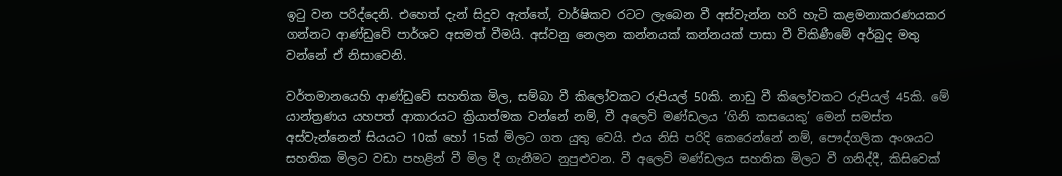ඉටු වන පරිද්දෙනි. එහෙත් දැන් සිදුව ඇත්තේ, වාර්ෂිකව රටට ලැබෙන වී අස්වැන්න හරි හැටි කළමනාකරණයකර ගන්නට ආණ්ඩුවේ පාර්ශව අසමත් වීමයි. අස්වනු නෙලන කන්නයක් කන්නයක් පාසා වී විකිණීමේ අර්බුද මතු වන්නේ ඒ නිසාවෙනි.

වර්තමානයෙහි ආණ්ඩුවේ සහතික මිල, සම්බා වී කිලෝවකට රුපියල් 50කි. නාඩු වී කිලෝවකට රුපියල් 45කි. මේ යාන්ත්‍රණය යහපත් ආකාරයට ක්‍රියාත්මක වන්නේ නම්, වී අලෙවි මණ්ඩලය ‘ගිනි කසයෙකු’ මෙන් සමස්ත අස්වැන්නෙන් සියයට 10ක් හෝ 15ක් මිලට ගත යුතු වෙයි. එය නිසි පරිදි කෙරෙන්නේ නම්, පෞද්ගලික අංශයට සහතික මිලට වඩා පහළින් වී මිල දී ගැනීමට නුපුළුවන. වී අලෙවි මණ්ඩලය සහතික මිලට වී ගනිද්දී, කිසිවෙක්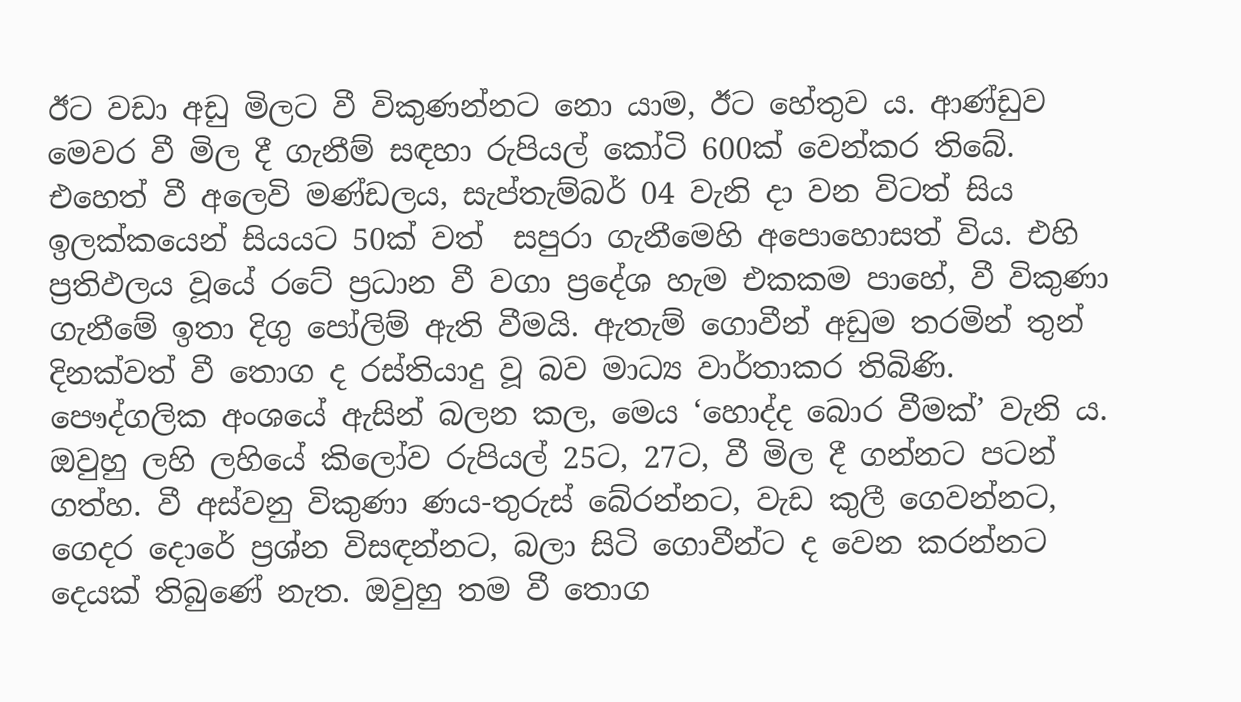ඊට වඩා අඩු මිලට වී විකුණන්නට නො යාම, ඊට හේතුව ය. ආණ්ඩුව මෙවර වී මිල දී ගැනීම් සඳහා රුපියල් කෝටි 600ක් වෙන්කර තිබේ. එහෙත් වී අලෙවි මණ්ඩලය, සැප්තැම්බර් 04 වැනි දා වන විටත් සිය ඉලක්කයෙන් සියයට 50ක් වත්  සපුරා ගැනීමෙහි අපොහොසත් විය. එහි ප්‍රතිඵලය වූයේ රටේ ප්‍රධාන වී වගා ප්‍රදේශ හැම එකකම පාහේ, වී විකුණා ගැනීමේ ඉතා දිගු පෝලිම් ඇති වීමයි. ඇතැම් ගොවීන් අඩුම තරමින් තුන් දිනක්වත් වී තොග ද රස්තියාදු වූ බව මාධ්‍ය වාර්තාකර තිබිණි. පෞද්ගලික අංශයේ ඇසින් බලන කල, මෙය ‘හොද්ද බොර වීමක්’ වැනි ය. ඔවුහු ලහි ලහියේ කිලෝව රුපියල් 25ට, 27ට, වී මිල දී ගන්නට පටන් ගත්හ. වී අස්වනු විකුණා ණය-තුරුස් බේරන්නට, වැඩ කුලී ගෙවන්නට, ගෙදර දොරේ ප්‍රශ්න විසඳන්නට, බලා සිටි ගොවීන්ට ද වෙන කරන්නට දෙයක් තිබුණේ නැත. ඔවුහු තම වී තොග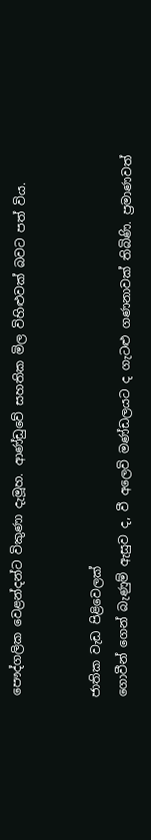පෞද්ගලික වෙළන්දන්ට විකුණා දැමූහ. ආණ්ඩුවේ සහතික මිල විහිළුවක් බවට පත් විය.


ජාතික වැඩ පිළිවෙලක්
ගොවීන් ගෙන් බැණුම් ඇසුව ද, වී අලෙවි මණ්ඩලයට ද ගැටළු ගණනාවක් තිබිණි. ප්‍රමාණවත්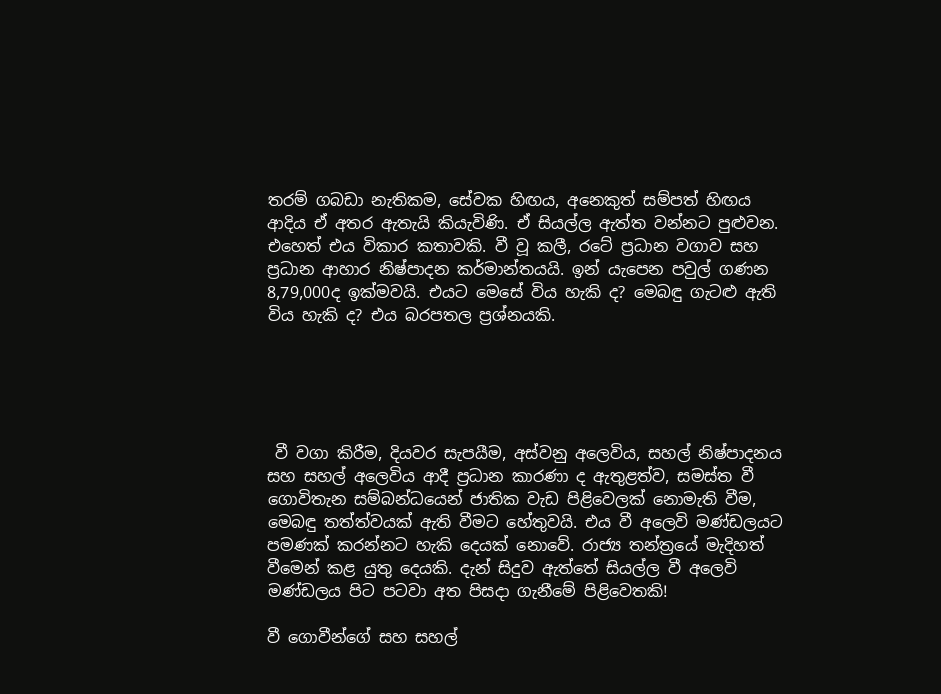තරම් ගබඩා නැතිකම, සේවක හිඟය, අනෙකුත් සම්පත් හිඟය ආදිය ඒ අතර ඇතැයි කියැවිණි. ඒ සියල්ල ඇත්ත වන්නට පුළුවන. එහෙත් එය විකාර කතාවකි. වී වූ කලී, රටේ ප්‍රධාන වගාව සහ ප්‍රධාන ආහාර නිෂ්පාදන කර්මාන්තයයි. ඉන් යැපෙන පවුල් ගණන 8,79,000ද ඉක්මවයි. එයට මෙසේ විය හැකි ද? මෙබඳු ගැටළු ඇති  විය හැකි ද? එය බරපතල ප්‍රශ්නයකි.





 වී වගා කිරීම, දියවර සැපයීම, අස්වනු අලෙවිය, සහල් නිෂ්පාදනය සහ සහල් අලෙවිය ආදී ප්‍රධාන කාරණා ද ඇතුළත්ව, සමස්ත වී ගොවිතැන සම්බන්ධයෙන් ජාතික වැඩ පිළිවෙලක් නොමැති වීම, මෙබඳු තත්ත්වයක් ඇති වීමට හේතුවයි. එය වී අලෙවි මණ්ඩලයට පමණක් කරන්නට හැකි දෙයක් නොවේ. රාජ්‍ය තන්ත්‍රයේ මැදිහත් වීමෙන් කළ යුතු දෙයකි. දැන් සිදුව ඇත්තේ සියල්ල වී අලෙවි මණ්ඩලය පිට පටවා අත පිසදා ගැනීමේ පිළිවෙතකි!

වී ගොවීන්ගේ සහ සහල්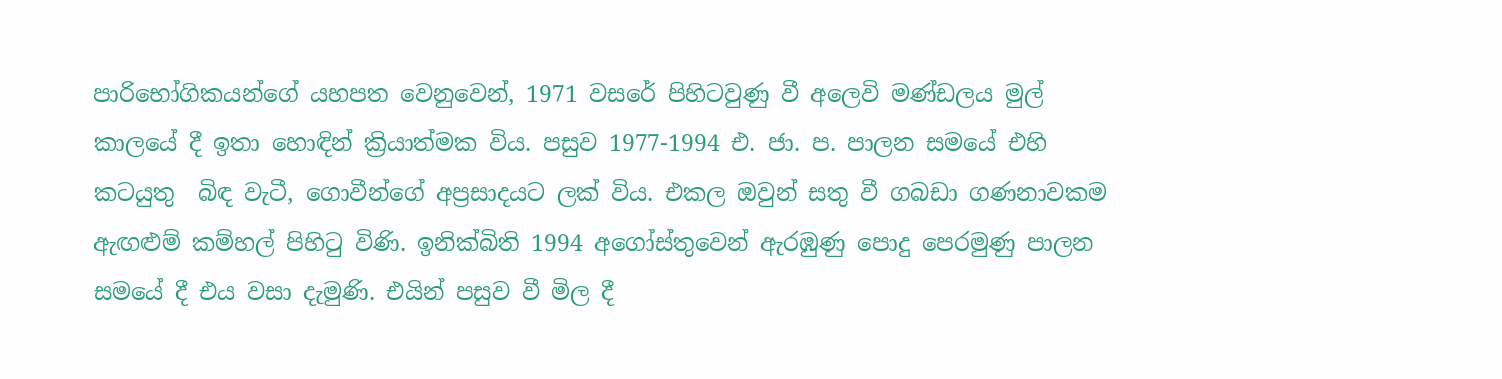පාරිභෝගිකයන්ගේ යහපත වෙනුවෙන්, 1971 වසරේ පිහිටවුණු වී අලෙවි මණ්ඩලය මුල් කාලයේ දී ඉතා හොඳින් ක්‍රියාත්මක විය. පසුව 1977-1994 එ. ජා. ප. පාලන සමයේ එහි කටයුතු  බිඳ වැටී, ගොවීන්ගේ අප්‍රසාදයට ලක් විය. එකල ඔවුන් සතු වී ගබඩා ගණනාවකම ඇඟළුම් කම්හල් පිහිටු විණි. ඉනික්බිති 1994 අගෝස්තුවෙන් ඇරඹුණු පොදු පෙරමුණු පාලන සමයේ දී එය වසා දැමුණි. එයින් පසුව වී මිල දී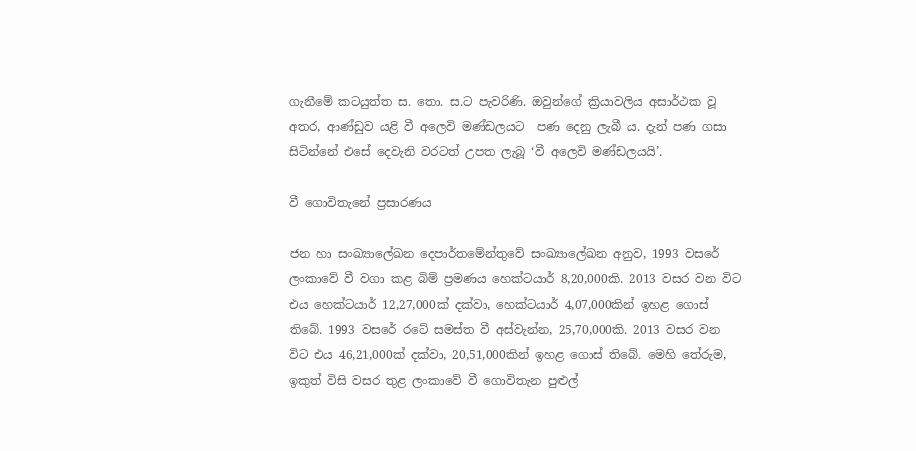ගැනීමේ කටයුත්ත ස. තො. ස.ට පැවරිණි. ඔවුන්ගේ ක්‍රියාවලිය අසාර්ථක වූ අතර, ආණ්ඩුව යළි වී අලෙවි මණ්ඩලයට  පණ දෙනු ලැබී ය. දැන් පණ ගසා සිටින්නේ එසේ දෙවැනි වරටත් උපත ලැබූ ‘වී අලෙවි මණ්ඩලයයි’.

වී ගොවිතැනේ ප්‍රසාරණය

ජන හා සංඛ්‍යාලේඛන දෙපාර්තමේන්තුවේ සංඛ්‍යාලේඛන අනුව, 1993 වසරේ ලංකාවේ වී වගා කළ බිම් ප්‍රමණය හෙක්ටයාර් 8,20,000කි. 2013 වසර වන විට එය හෙක්ටයාර් 12,27,000ක් දක්වා, හෙක්ටයාර් 4,07,000කින් ඉහළ ගොස් තිබේ. 1993 වසරේ රටේ සමස්ත වී අස්වැන්න, 25,70,000කි. 2013 වසර වන විට එය 46,21,000ක් දක්වා, 20,51,000කින් ඉහළ ගොස් තිබේ. මෙහි තේරුම, ඉකුත් විසි වසර තුළ ලංකාවේ වී ගොවිතැන පුළුල්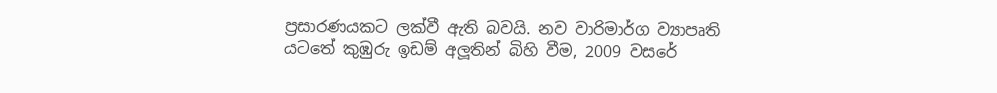ප්‍රසාරණයකට ලක්වී ඇති බවයි. නව වාරිමාර්ග ව්‍යාපෘති යටතේ කුඹුරු ඉඩම් අලූතින් බිහි වීම, 2009 වසරේ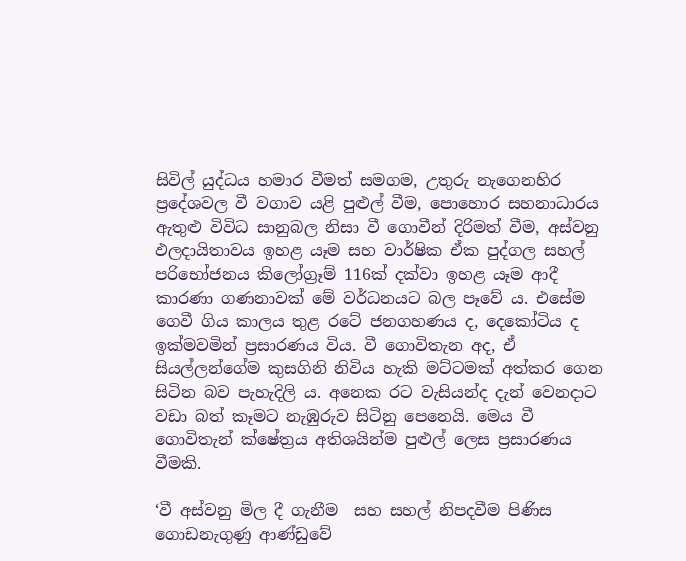සිවිල් යුද්ධය හමාර වීමත් සමගම, උතුරු නැගෙනහිර ප්‍රදේශවල වී වගාව යළි පුළුල් වීම, පොහොර සහනාධාරය ඇතුළු විවිධ සානුබල නිසා වී ගොවීන් දිරිමත් වීම, අස්වනු ඵලදායිතාවය ඉහළ යෑම සහ වාර්ෂික ඒක පුද්ගල සහල් පරිභෝජනය කිලෝග්‍රෑම් 116ක් දක්වා ඉහළ යෑම ආදී කාරණා ගණනාවක් මේ වර්ධනයට බල පෑවේ ය. එසේම ගෙවී ගිය කාලය තුළ රටේ ජනගහණය ද, දෙකෝටිය ද ඉක්මවමින් ප්‍රසාරණය විය. වී ගොවිතැන අද, ඒ සියල්ලන්ගේම කුසගිනි නිවිය හැකි මට්ටමක් අත්කර ගෙන සිටින බව පැහැදිලි ය. අනෙක රට වැසියන්ද දැන් වෙනදාට වඩා බත් කෑමට නැඹුරුව සිටිනු පෙනෙයි. මෙය වී ගොවිතැන් ක්ෂේත්‍රය අතිශයින්ම පුළුල් ලෙස ප්‍රසාරණය වීමකි.

‘වී අස්වනු මිල දී ගැනීම  සහ සහල් නිපදවීම පිණිස ගොඩනැගුණු ආණ්ඩුවේ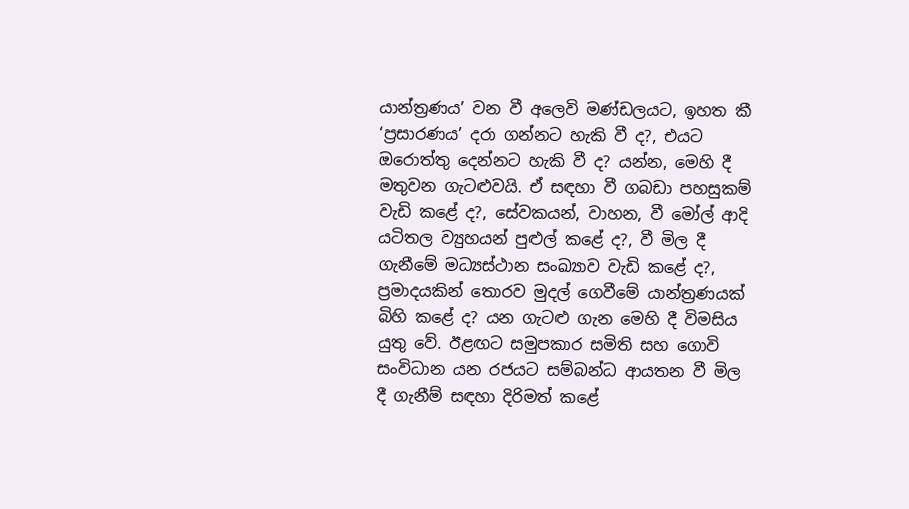යාන්ත්‍රණය’ වන වී අලෙවි මණ්ඩලයට, ඉහත කී ‘ප්‍රසාරණය’ දරා ගන්නට හැකි වී ද?, එයට ඔරොත්තු දෙන්නට හැකි වී ද? යන්න, මෙහි දී මතුවන ගැටළුවයි. ඒ සඳහා වී ගබඩා පහසුකම් වැඩි කළේ ද?, සේවකයන්, වාහන, වී මෝල් ආදි යටිතල ව්‍යුහයන් පුළුල් කළේ ද?, වී මිල දී ගැනීමේ මධ්‍යස්ථාන සංඛ්‍යාව වැඩි කළේ ද?, ප්‍රමාදයකින් තොරව මුදල් ගෙවීමේ යාන්ත්‍රණයක් බිහි කළේ ද? යන ගැටළු ගැන මෙහි දී විමසිය යුතු වේ. ඊළඟට සමුපකාර සමිති සහ ගොවි සංවිධාන යන රජයට සම්බන්ධ ආයතන වී මිල දී ගැනීම් සඳහා දිරිමත් කළේ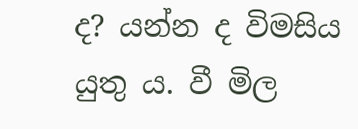ද? යන්න ද විමසිය යුතු ය. වී මිල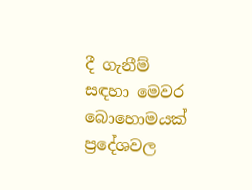දී ගැනීම් සඳහා මෙවර බොහොමයක් ප්‍රදේශවල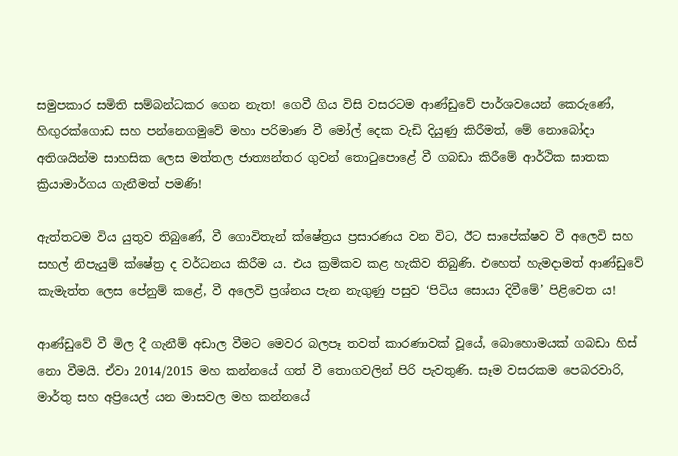සමුපකාර සමිති සම්බන්ධකර ගෙන නැත! ගෙවී ගිය විසි වසරටම ආණ්ඩුවේ පාර්ශවයෙන් කෙරුණේ, හිඟුරක්ගොඩ සහ පන්නෙගමුවේ මහා පරිමාණ වී මෝල් දෙක වැඩි දියුණු කිරීමත්, මේ නොබෝදා අතිශයින්ම සාහසික ලෙස මත්තල ජාත්‍යන්තර ගුවන් තොටුපොළේ වී ගබඩා කිරීමේ ආර්ථික ඝාතක ක්‍රියාමාර්ගය ගැනීමත් පමණි!

ඇත්තටම විය යුතුව තිබුණේ, වී ගොවිතැන් ක්ෂේත්‍රය ප්‍රසාරණය වන විට, ඊට සාපේක්ෂව වී අලෙවි සහ සහල් නිපැයුම් ක්ෂේත්‍ර ද වර්ධනය කිරීම ය. එය ක්‍රමිකව කළ හැකිව තිබුණි. එහෙත් හැමදාමත් ආණ්ඩුවේ කැමැත්ත ලෙස පේනුම් කළේ, වී අලෙවි ප්‍රශ්නය පැන නැගුණු පසුව ‘පිටිය සොයා දිවීමේ’ පිළිවෙත ය!

ආණ්ඩුවේ වී මිල දී ගැනීම් අඩාල වීමට මෙවර බලපෑ තවත් කාරණාවක් වූයේ, බොහොමයක් ගබඩා හිස් නො වීමයි. ඒවා 2014/2015 මහ කන්නයේ ගත් වී තොගවලින් පිරි පැවතුණි. සෑම වසරකම පෙබරවාරි, මාර්තු සහ අප්‍රියෙල් යන මාසවල මහ කන්නයේ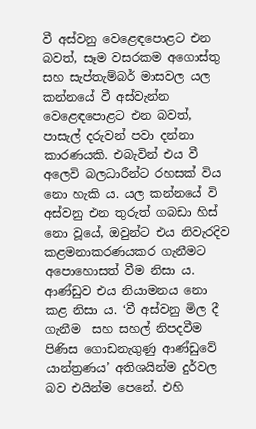වී අස්වනු වෙළෙඳපොළට එන බවත්, සෑම වසරකම අගොස්තු සහ සැප්තැම්බර් මාසවල යල කන්නයේ වී අස්වැන්න වෙළෙඳපොළට එන බවත්, පාසැල් දරුවන් පවා දන්නා කාරණයකි. එබැවින් එය වී අලෙවි බලධාරීන්ට රහසක් විය නො හැකි ය. යල කන්නයේ වි අස්වනු එන තුරුත් ගබඩා හිස් නො වූයේ, ඔවුන්ට එය නිවැරදිව කළමනාකරණයකර ගැනීමට අපොහොසත් වීම නිසා ය. ආණ්ඩුව එය නියාමනය නො කළ නිසා ය. ‘වී අස්වනු මිල දී ගැනීම  සහ සහල් නිපදවීම පිණිස ගොඩනැගුණු ආණ්ඩුවේ යාන්ත්‍රණය’ අතිශයින්ම දුර්වල බව එයින්ම පෙනේ. එහි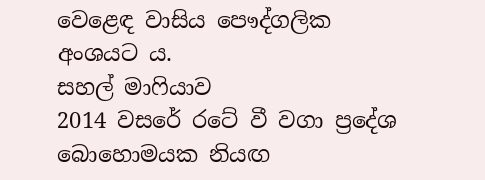වෙළෙඳ වාසිය පෞද්ගලික අංශයට ය.
සහල් මාෆියාව
2014 වසරේ රටේ වී වගා ප්‍රදේශ බොහොමයක නියඟ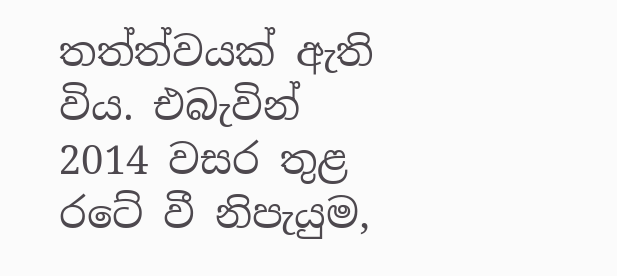තත්ත්වයක් ඇති විය. එබැවින් 2014 වසර තුළ රටේ වී නිපැයුම,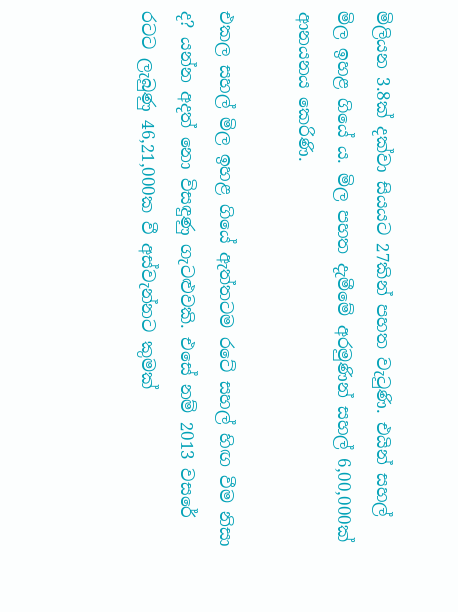මිලියන 3.8ක් දක්වා සියයට 27කින් පහත වැටුණි. එයින් සහල් මිල ඉහළ ගියේ ය. මිල පහත දැමීමේ අරමුණින් සහල් 6,00,000ක් ආනයනය කෙරිණි.

එකල සහල් මිල ඉහළ ගියේ ඇත්තටම රටේ සහල් හිඟ වීම නිසා ද? යන්න අදත් නො විසඳුණු ගැටළුවකි. එසේ නම් 2013 වසරේ රටට ලැබුණු 46,21,000ක වී අස්වැන්නට කුමක්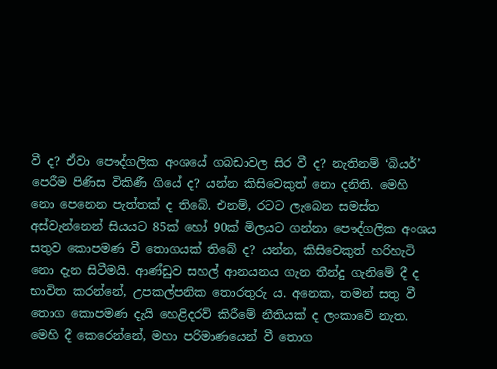වී ද? ඒවා පෞද්ගලික අංශයේ ගබඩාවල සිර වී ද? නැතිනම් ‘බියර්’ පෙරීම පිණිස විකිණී ගියේ ද? යන්න කිසිවෙකුත් නො දනිති. මෙහි නො පෙනෙන පැත්තක් ද තිබේ. එනම්, රටට ලැබෙන සමස්ත අස්වැන්නෙන් සියයට 85ක් හෝ 90ක් මිලයට ගන්නා පෞද්ගලික අංශය සතුව කොපමණ වී තොගයක් තිබේ ද? යන්න, කිසිවෙකුත් හරිහැටි නො දැන සිටීමයි. ආණ්ඩුව සහල් ආනයනය ගැන තීන්දු ගැනිමේ දී ද භාවිත කරන්නේ, උපකල්පනික තොරතුරු ය. අනෙක, තමන් සතු වී තොග කොපමණ දැයි හෙළිදරව් කිරීමේ නීතියක් ද ලංකාවේ නැත. මෙහි දී කෙරෙන්නේ, මහා පරිමාණයෙන් වී තොග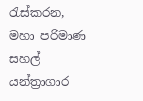රැස්කරන, මහා පරිමාණ සහල් යන්ත්‍රාගාර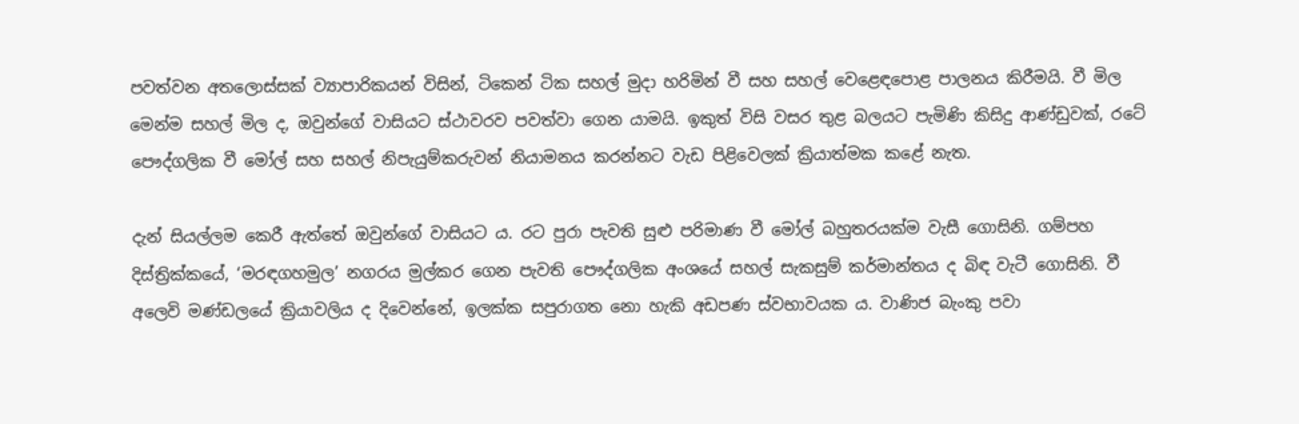පවත්වන අතලොස්සක් ව්‍යාපාරිකයන් විසින්, ටිකෙන් ටික සහල් මුදා හරිමින් වී සහ සහල් වෙළෙඳපොළ පාලනය කිරීමයි. වී මිල මෙන්ම සහල් මිල ද, ඔවුන්ගේ වාසියට ස්ථාවරව පවත්වා ගෙන යාමයි. ඉකුත් විසි වසර තුළ බලයට පැමිණි කිසිදු ආණ්ඩුවක්, රටේ පෞද්ගලික වී මෝල් සහ සහල් නිපැයුම්කරුවන් නියාමනය කරන්නට වැඩ පිළිවෙලක් ක්‍රියාත්මක කළේ නැත.

දැන් සියල්ලම කෙරී ඇත්තේ ඔවුන්ගේ වාසියට ය. රට පුරා පැවති සුළු පරිමාණ වී මෝල් බහුතරයක්ම වැසී ගොසිනි. ගම්පහ දිස්ත්‍රික්කයේ, ‘මරඳගහමුල’ නගරය මුල්කර ගෙන පැවති පෞද්ගලික අංශයේ සහල් සැකසුම් කර්මාන්තය ද බිඳ වැටී ගොසිනි. වී අලෙවි මණ්ඩලයේ ක්‍රියාවලිය ද දිවෙන්නේ, ඉලක්ක සපුරාගත නො හැකි අඩපණ ස්වභාවයක ය. වාණිජ බැංකු පවා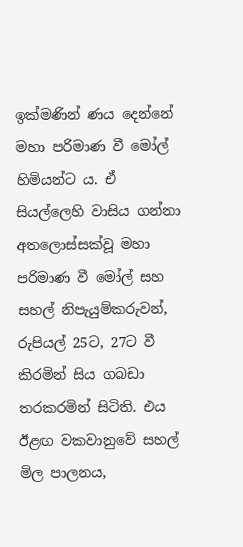ඉක්මණින් ණය දෙන්නේ මහා පරිමාණ වී මෝල් හිමියන්ට ය. ඒ සියල්ලෙහි වාසිය ගන්නා අතලොස්සක්වූ මහා පරිමාණ වී මෝල් සහ සහල් නිපැයුම්කරුවන්, රුපියල් 25ට, 27ට වී කිරමින් සිය ගබඩා තරකරමින් සිටිති. එය ඊළඟ වකවානුවේ සහල් මිල පාලනය,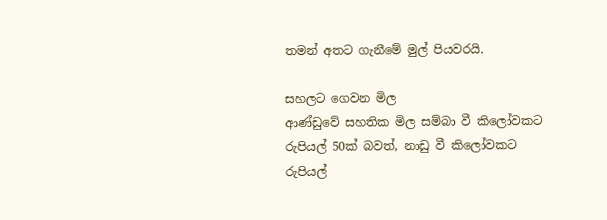තමන් අතට ගැනීමේ මුල් පියවරයි.

සහලට ගෙවන මිල
ආණ්ඩුවේ සහතික මිල සම්බා වී කිලෝවකට රුපියල් 50ක් බවත්, නාඩු වී කිලෝවකට රුපියල්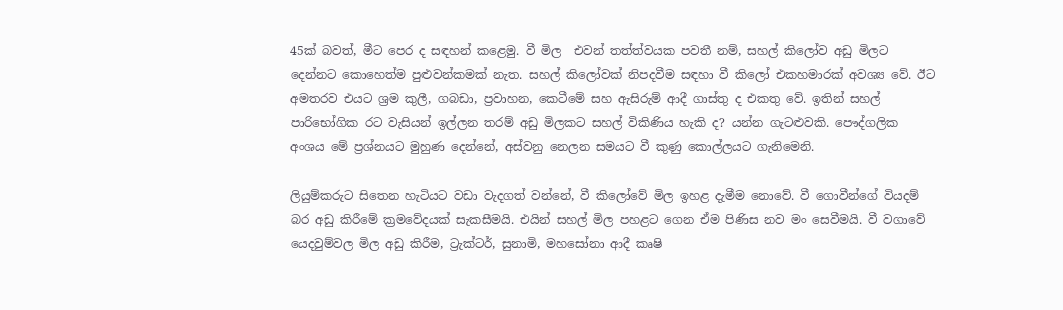45ක් බවත්, මීට පෙර ද සඳහන් කළෙමු. වී මිල  එවන් තත්ත්වයක පවතී නම්, සහල් කිලෝව අඩු මිලට දෙන්නට කොහෙත්ම පුළුවන්කමක් නැත. සහල් කිලෝවක් නිපදවීම සඳහා වී කිලෝ එකහමාරක් අවශ්‍ය වේ. ඊට අමතරව එයට ශ්‍රම කුලී, ගබඩා, ප්‍රවාහන, කෙටීමේ සහ ඇසිරුම් ආදී ගාස්තු ද එකතු වේ. ඉතින් සහල් පාරිභෝගික රට වැසියන් ඉල්ලන තරම් අඩු මිලකට සහල් විකිණිය හැකි ද? යන්න ගැටළුවකි. පෞද්ගලික අංශය මේ ප්‍රශ්නයට මුහුණ දෙන්නේ, අස්වනු නෙලන සමයට වී කුණු කොල්ලයට ගැනිමෙනි.

ලියුම්කරුට සිතෙන හැටියට වඩා වැදගත් වන්නේ, වී කිලෝවේ මිල ඉහළ දැමීම නොවේ. වී ගොවීන්ගේ වියදම් බර අඩු කිරීමේ ක්‍රමවේදයක් සැකසීමයි. එයින් සහල් මිල පහළට ගෙන ඒම පිණිස නව මං සෙවීමයි. වී වගාවේ යෙදවුම්වල මිල අඩු කිරීම, ට්‍රැක්ටර්, සුනාමි, මහසෝනා ආදී කෘෂි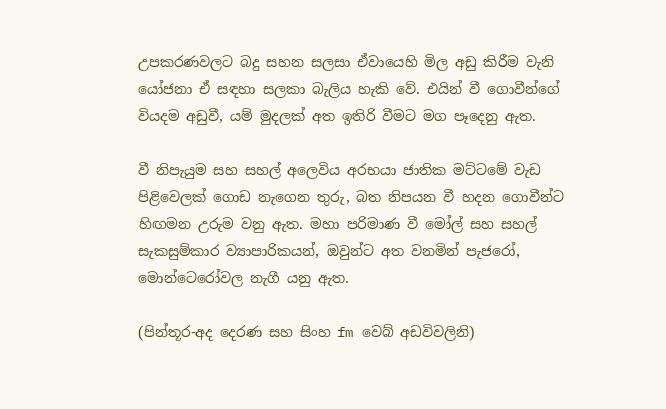උපකරණවලට බදු සහන සලසා ඒවායෙහි මිල අඩු කිරීම වැනි යෝජනා ඒ සඳහා සලකා බැලිය හැකි වේ. එයින් වී ගොවීන්ගේ වියදම අඩුවී, යම් මුදලක් අත ඉතිරි වීමට මග පෑදෙනු ඇත.

වී නිපැයුම සහ සහල් අලෙවිය අරභයා ජාතික මට්ටමේ වැඩ පිළිවෙලක් ගොඩ නැගෙන තුරු, බත නිපයන වී හදන ගොවීන්ට හිඟමන උරුම වනු ඇත. මහා පරිමාණ වී මෝල් සහ සහල් සැකසුම්කාර ව්‍යාපාරිකයන්, ඔවුන්ට අත වනමින් පැජරෝ, මොන්ටෙරෝවල නැගී යනු ඇත.

(පින්තූර-අද ‍දෙරණ සහ සිංහ fm වෙබ් අඩවිවලිනි)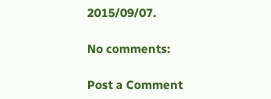2015/09/07.

No comments:

Post a Comment